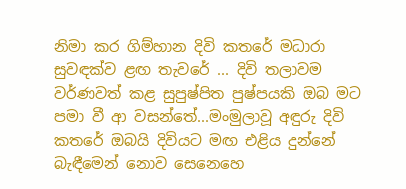නිමා කර ගිම්හාන දිවි කතරේ මධාරා සුවඳක්ව ළඟ තැවරේ ... දිවි තලාවම වර්ණවත් කළ සුපුෂ්පිත පුෂ්පයකි ඔබ මට පමා වී ආ වසන්තේ...මංමුලාවූ අඳුරු දිවි කතරේ ඔබයි දිවියට මඟ එළිය දුන්නේ බැඳීමෙන් නොව සෙනෙහෙ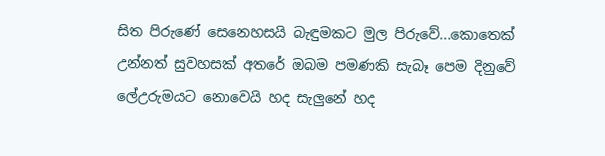සිත පිරුණේ සෙනෙහසයි බැඳුමකට මුල පිරුවේ...කොතෙක් උන්නත් සුවහසක් අතරේ ඔබම පමණකි සැබෑ පෙම දිනුවේ ලේඋරුමයට නොවෙයි හද සැලුනේ හද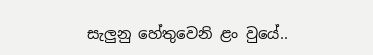සැලුනු හේතුවෙනි ළං වුයේ..